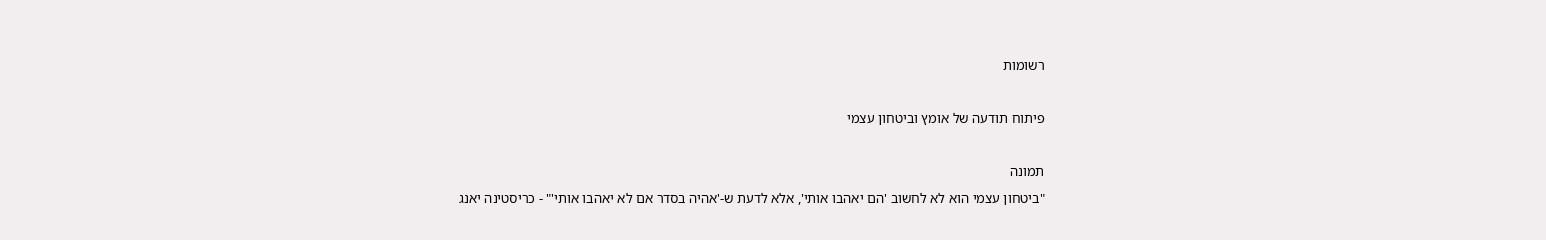רשומות

פיתוח תודעה של אומץ וביטחון עצמי

תמונה
"ביטחון עצמי הוא לא לחשוב 'הם יאהבו אותי', אלא לדעת ש-'אהיה בסדר אם לא יאהבו אותי'" - כריסטינה יאנג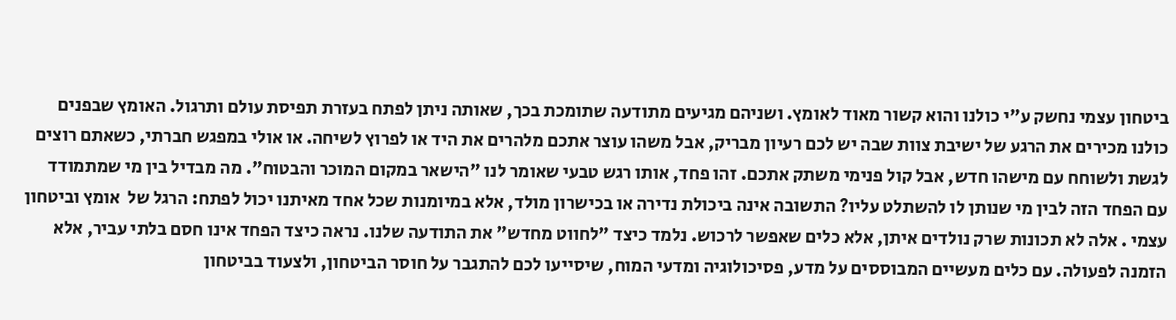ביטחון עצמי נחשק ע"י כולנו והוא קשור מאוד לאומץ. ושניהם מגיעים מתודעה שתומכת בכך, שאותה ניתן לפתח בעזרת תפיסת עולם ותרגול. האומץ שבפנים כולנו מכירים את הרגע של ישיבת צוות שבה יש לכם רעיון מבריק, אבל משהו עוצר אתכם מלהרים את היד או לפרוץ לשיחה. או אולי במפגש חברתי, כשאתם רוצים לגשת ולשוחח עם מישהו חדש, אבל קול פנימי משתק אתכם. זהו פחד, אותו רגש טבעי שאומר לנו "הישאר במקום המוכר והבטוח". מה מבדיל בין מי שמתמודד עם הפחד הזה לבין מי שנותן לו להשתלט עליו? התשובה אינה ביכולת נדירה או בכישרון מולד, אלא במיומנות שכל אחד מאיתנו יכול לפתח: הרגל של  אומץ וביטחון עצמי . אלה לא תכונות שרק נולדים איתן, אלא כלים שאפשר לרכוש. נלמד כיצד "לחווט מחדש" את התודעה שלנו. נראה כיצד הפחד אינו חסם בלתי עביר, אלא הזמנה לפעולה. עם כלים מעשיים המבוססים על מדע, פסיכולוגיה ומדעי המוח, שיסייעו לכם להתגבר על חוסר הביטחון, ולצעוד בביטחון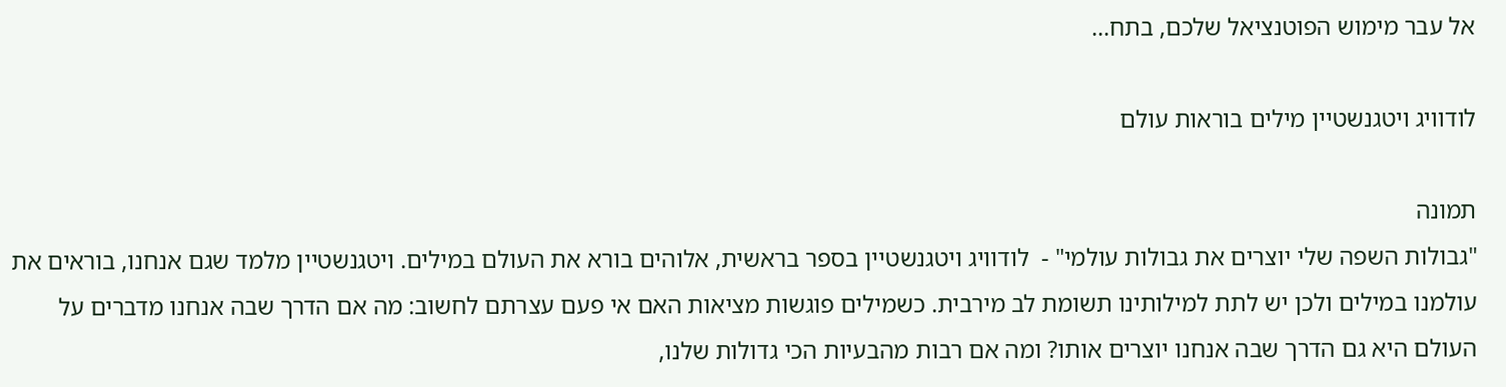אל עבר מימוש הפוטנציאל שלכם, בתח...

לודוויג ויטגנשטיין מילים בוראות עולם

תמונה
"גבולות השפה שלי יוצרים את גבולות עולמי" -  לודוויג ויטגנשטיין בספר בראשית, אלוהים בורא את העולם במילים. ויטגנשטיין מלמד שגם אנחנו, בוראים את עולמנו במילים ולכן יש לתת למילותינו תשומת לב מירבית. כשמילים פוגשות מציאות האם אי פעם עצרתם לחשוב: מה אם הדרך שבה אנחנו מדברים על העולם היא גם הדרך שבה אנחנו יוצרים אותו? ומה אם רבות מהבעיות הכי גדולות שלנו,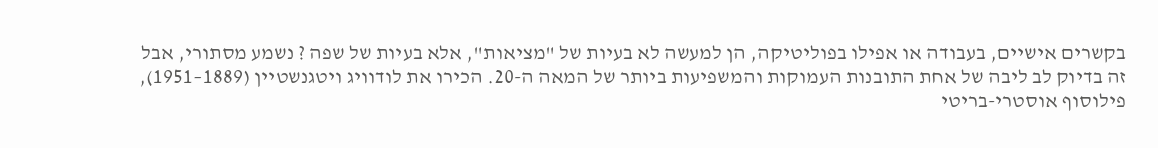בקשרים אישיים, בעבודה או אפילו בפוליטיקה, הן למעשה לא בעיות של "מציאות", אלא בעיות של שפה ? נשמע מסתורי, אבל זה בדיוק לב ליבה של אחת התובנות העמוקות והמשפיעות ביותר של המאה ה-20. הכירו את לודוויג ויטגנשטיין (1889–1951), פילוסוף אוסטרי-בריטי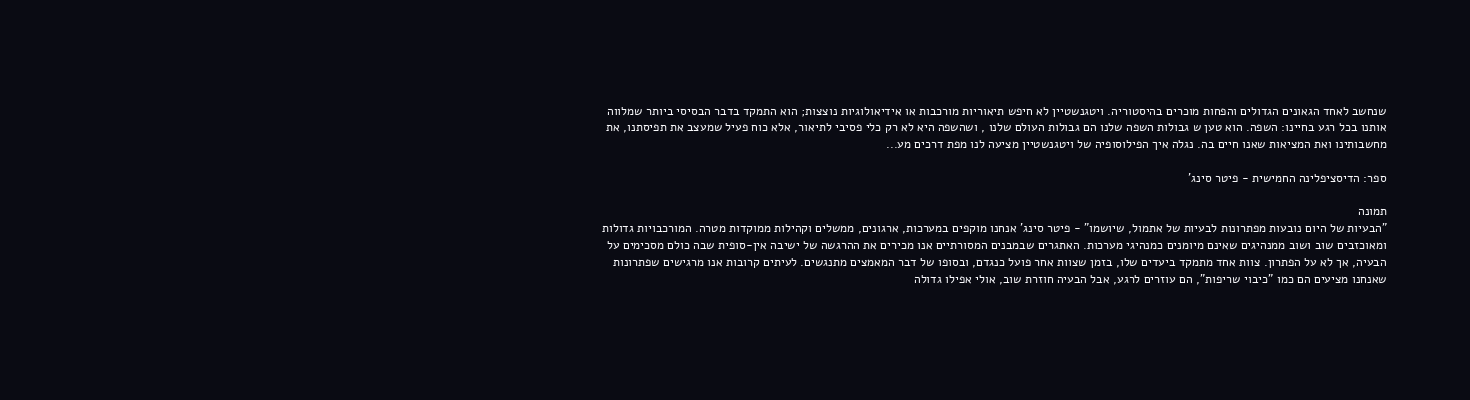שנחשב לאחד הגאונים הגדולים והפחות מוכרים בהיסטוריה. ויטגנשטיין לא חיפש תיאוריות מורכבות או אידיאולוגיות נוצצות; הוא התמקד בדבר הבסיסי ביותר שמלווה אותנו בכל רגע בחיינו: השפה. הוא טען ש גבולות השפה שלנו הם גבולות העולם שלנו , ושהשפה היא לא רק כלי פסיבי לתיאור, אלא כוח פעיל שמעצב את תפיסתנו, את מחשבותינו ואת המציאות שאנו חיים בה. נגלה איך הפילוסופיה של ויטגנשטיין מציעה לנו מפת דרכים מע...

ספר: הדיסציפלינה החמישית - פיטר סינג'

תמונה
"הבעיות של היום נובעות מפתרונות לבעיות של אתמול, שיושמו" - פיטר סינג' אנחנו מוקפים במערכות, ארגונים, ממשלים וקהילות ממוקדות מטרה. המורכבויות גדולות ומאוכזבים שוב ושוב ממנהיגים שאינם מיומנים כמנהיגי מערכות. האתגרים שבמבנים המסורתיים אנו מכירים את ההרגשה של ישיבה אין-סופית שבה כולם מסכימים על הבעיה, אך לא על הפתרון. צוות אחד מתמקד ביעדים שלו, בזמן שצוות אחר פועל כנגדם, ובסופו של דבר המאמצים מתנגשים. לעיתים קרובות אנו מרגישים שפתרונות שאנחנו מציעים הם כמו "כיבוי שריפות", הם עוזרים לרגע, אבל הבעיה חוזרת שוב, אולי אפילו גדולה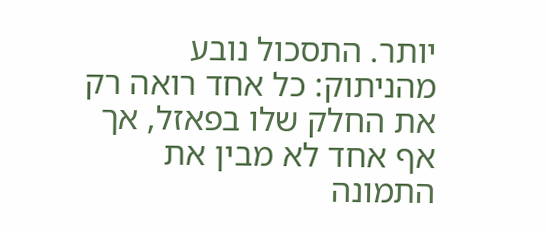יותר. התסכול נובע מהניתוק: כל אחד רואה רק את החלק שלו בפאזל, אך אף אחד לא מבין את התמונה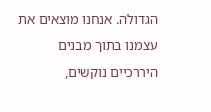הגדולה. אנחנו מוצאים את עצמנו בתוך מבנים היררכיים נוקשים,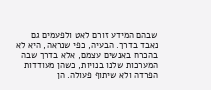שבהם המידע זורם לאט ולפעמים גם נאבד בדרך. הבעיה, כפי שנראה, היא לא בהכרח באנשים עצמם, אלא בדרך שבה המערכות שלנו בנויות, כשהן מעודדות הפרדה ולא שיתוף פעולה. הן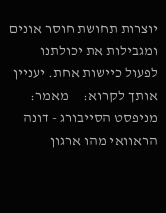יוצרות תחושת חוסר אונים ומגבילות את יכולתנו לפעול כיישות אחת. יעניין אותך לקרוא:     מאמר: מניפסט הסייבורג - דונה הראוואי מהו ארגון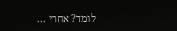לומד? אחרי ...